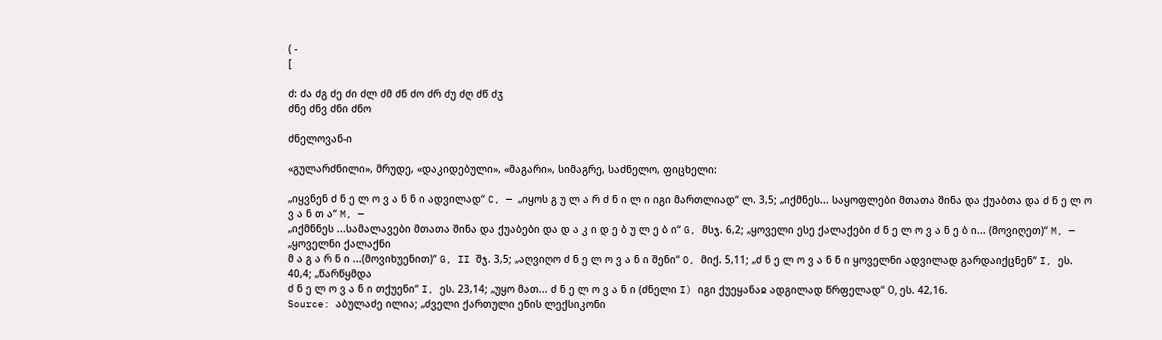( -
[

ძ: ძა ძგ ძე ძი ძლ ძმ ძნ ძო ძრ ძუ ძღ ძწ ძჳ
ძნე ძნვ ძნი ძნო

ძნელოვან-ი

«გულარძნილი», მრუდე, «დაკიდებული», «მაგარი», სიმაგრე, საძნელო, ფიცხელი:

„იყვნენ ძ ნ ე ლ ო ვ ა ნ ნ ი ადვილად“ C, — „იყოს გ უ ლ ა რ ძ ნ ი ლ ი იგი მართლიად“ ლ. 3,5; „იქმნეს... საყოფლები მთათა შინა და ქუაბთა და ძ ნ ე ლ ო ვ ა ნ თ ა“ M, —
„იქმნნეს ...სამალავები მთათა შინა და ქუაბები და დ ა კ ი დ ე ბ უ ლ ე ბ ი“ G, მსჯ. 6,2; „ყოველი ესე ქალაქები ძ ნ ე ლ ო ვ ა ნ ე ბ ი... (მოვიღეთ)“ M, — „ყოველნი ქალაქნი
მ ა გ ა რ ნ ი ...(მოვიხუენით)“ G, II შჯ. 3,5; „აღვიღო ძ ნ ე ლ ო ვ ა ნ ი შენი“ O, მიქ. 5,11; „ძ ნ ე ლ ო ვ ა ნ ნ ი ყოველნი ადვილად გარდაიქცნენ“ I, ეს. 40,4; „წარწყმდა
ძ ნ ე ლ ო ვ ა ნ ი თქუენი“ I, ეს. 23,14; „უყო მათ... ძ ნ ე ლ ო ვ ა ნ ი (ძნელი I) იგი ქუეყანაჲ ადგილად წრფელად“ О, ეს. 42,16.
Source: აბულაძე ილია; „ძველი ქართული ენის ლექსიკონი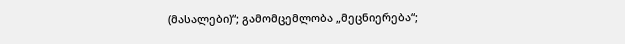(მასალები)“; გამომცემლობა „მეცნიერება“;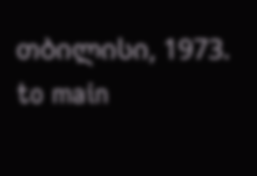თბილისი, 1973.
to main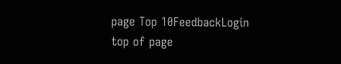page Top 10FeedbackLogin top of page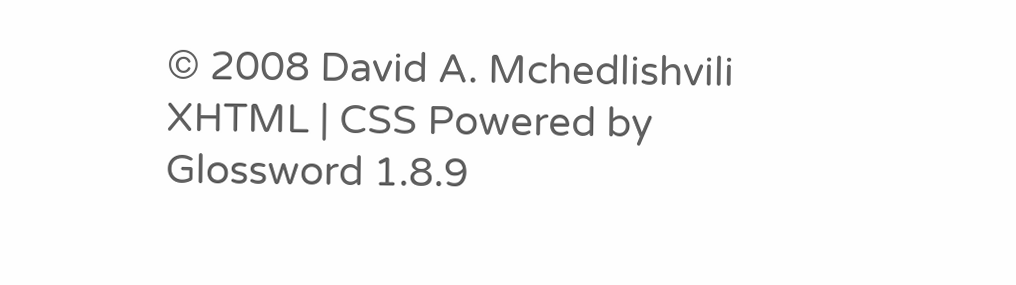© 2008 David A. Mchedlishvili XHTML | CSS Powered by Glossword 1.8.9